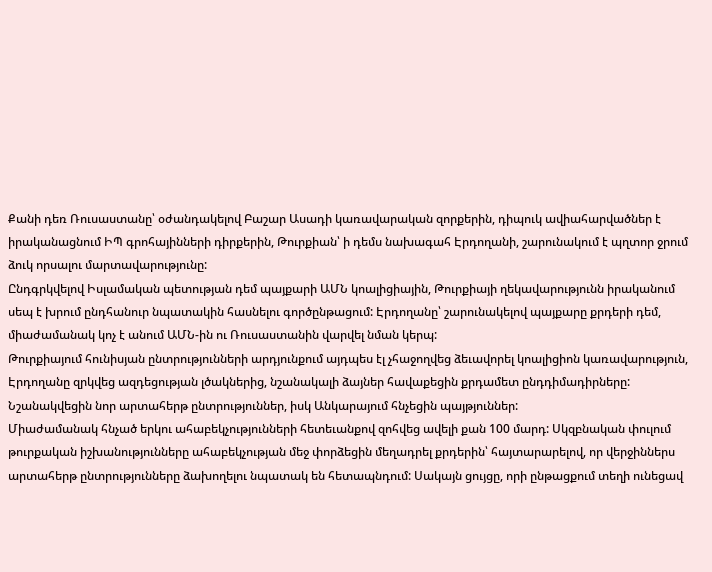Քանի դեռ Ռուսաստանը՝ օժանդակելով Բաշար Ասադի կառավարական զորքերին, դիպուկ ավիահարվածներ է իրականացնում ԻՊ գրոհայինների դիրքերին, Թուրքիան՝ ի դեմս նախագահ Էրդողանի, շարունակում է պղտոր ջրում ձուկ որսալու մարտավարությունը:
Ընդգրկվելով Իսլամական պետության դեմ պայքարի ԱՄՆ կոալիցիային, Թուրքիայի ղեկավարությունն իրականում սեպ է խրում ընդհանուր նպատակին հասնելու գործընթացում: Էրդողանը՝ շարունակելով պայքարը քրդերի դեմ, միաժամանակ կոչ է անում ԱՄՆ-ին ու Ռուսաստանին վարվել նման կերպ:
Թուրքիայում հունիսյան ընտրությունների արդյունքում այդպես էլ չհաջողվեց ձեւավորել կոալիցիոն կառավարություն, Էրդողանը զրկվեց ազդեցության լծակներից, նշանակալի ձայներ հավաքեցին քրդամետ ընդդիմադիրները: Նշանակվեցին նոր արտահերթ ընտրություններ, իսկ Անկարայում հնչեցին պայթյուններ:
Միաժամանակ հնչած երկու ահաբեկչությունների հետեւանքով զոհվեց ավելի քան 100 մարդ: Սկզբնական փուլում թուրքական իշխանությունները ահաբեկչության մեջ փորձեցին մեղադրել քրդերին՝ հայտարարելով, որ վերջիններս արտահերթ ընտրությունները ձախողելու նպատակ են հետապնդում: Սակայն ցույցը, որի ընթացքում տեղի ունեցավ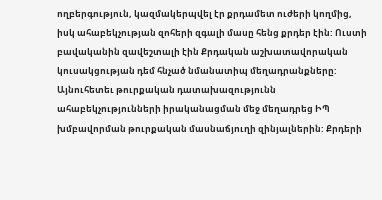ողբերգություն, կազմակերպվել էր քրդամետ ուժերի կողմից, իսկ ահաբեկչության զոհերի զգալի մասը հենց քրդեր էին: Ուստի բավականին զավեշտալի էին Քրդական աշխատավորական կուսակցության դեմ հնչած նմանատիպ մեղադրանքները:
Այնուհետեւ թուրքական դատախազությունն ահաբեկչությունների իրականացման մեջ մեղադրեց ԻՊ խմբավորման թուրքական մասնաճյուղի զինյալներին: Քրդերի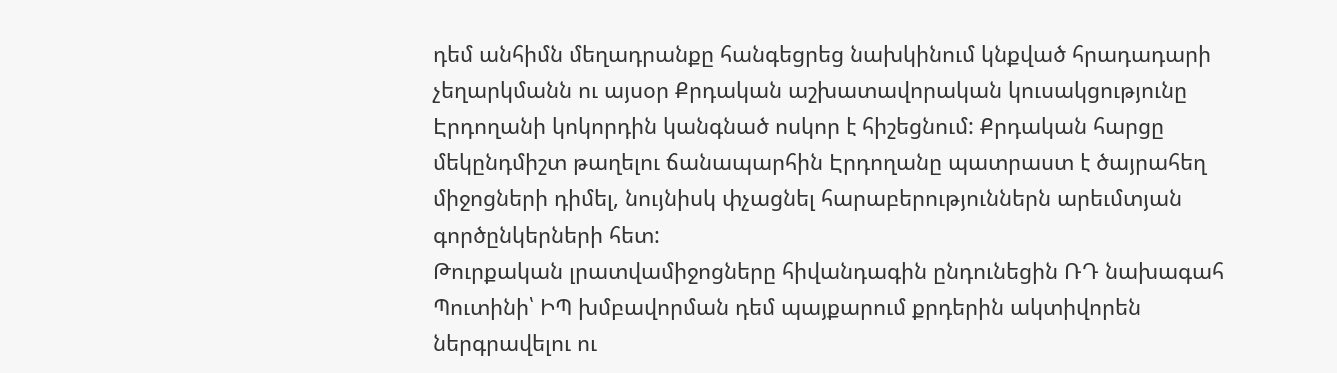դեմ անհիմն մեղադրանքը հանգեցրեց նախկինում կնքված հրադադարի չեղարկմանն ու այսօր Քրդական աշխատավորական կուսակցությունը Էրդողանի կոկորդին կանգնած ոսկոր է հիշեցնում: Քրդական հարցը մեկընդմիշտ թաղելու ճանապարհին Էրդողանը պատրաստ է ծայրահեղ միջոցների դիմել, նույնիսկ փչացնել հարաբերություններն արեւմտյան գործընկերների հետ:
Թուրքական լրատվամիջոցները հիվանդագին ընդունեցին ՌԴ նախագահ Պուտինի՝ ԻՊ խմբավորման դեմ պայքարում քրդերին ակտիվորեն ներգրավելու ու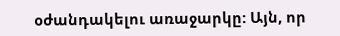օժանդակելու առաջարկը: Այն, որ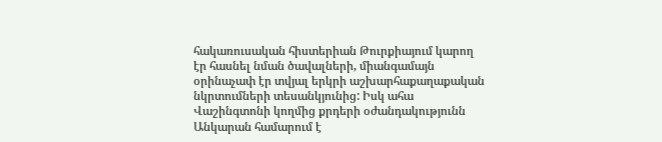հակառուսական հիստերիան Թուրքիայում կարող էր հասնել նման ծավալների, միանգամայն օրինաչափ էր տվյալ երկրի աշխարհաքաղաքական նկրտումների տեսանկյունից: Իսկ ահա Վաշինգտոնի կողմից քրդերի օժանդակությունն Անկարան համարում է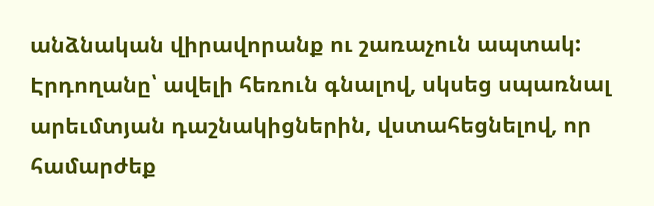անձնական վիրավորանք ու շառաչուն ապտակ:
Էրդողանը՝ ավելի հեռուն գնալով, սկսեց սպառնալ արեւմտյան դաշնակիցներին, վստահեցնելով, որ համարժեք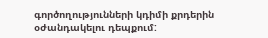գործողությունների կդիմի քրդերին օժանդակելու դեպքում: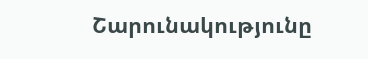Շարունակությունը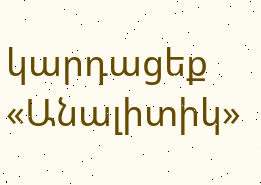կարդացեք «Անալիտիկ»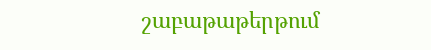շաբաթաթերթում